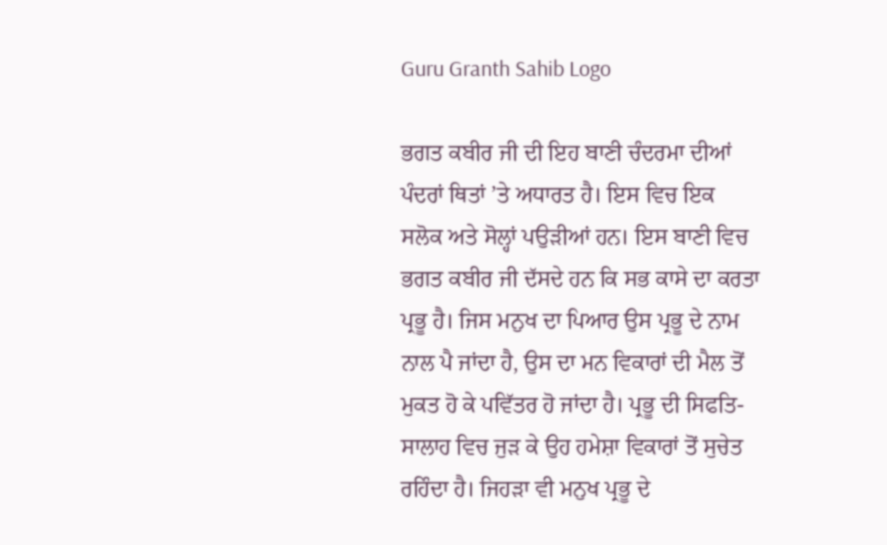Guru Granth Sahib Logo

ਭਗਤ ਕਬੀਰ ਜੀ ਦੀ ਇਹ ਬਾਣੀ ਚੰਦਰਮਾ ਦੀਆਂ ਪੰਦਰਾਂ ਥਿਤਾਂ ’ਤੇ ਅਧਾਰਤ ਹੈ। ਇਸ ਵਿਚ ਇਕ ਸਲੋਕ ਅਤੇ ਸੋਲ੍ਹਾਂ ਪਉੜੀਆਂ ਹਨ। ਇਸ ਬਾਣੀ ਵਿਚ ਭਗਤ ਕਬੀਰ ਜੀ ਦੱਸਦੇ ਹਨ ਕਿ ਸਭ ਕਾਸੇ ਦਾ ਕਰਤਾ ਪ੍ਰਭੂ ਹੈ। ਜਿਸ ਮਨੁਖ ਦਾ ਪਿਆਰ ਉਸ ਪ੍ਰਭੂ ਦੇ ਨਾਮ ਨਾਲ ਪੈ ਜਾਂਦਾ ਹੈ, ਉਸ ਦਾ ਮਨ ਵਿਕਾਰਾਂ ਦੀ ਮੈਲ ਤੋਂ ਮੁਕਤ ਹੋ ਕੇ ਪਵਿੱਤਰ ਹੋ ਜਾਂਦਾ ਹੈ। ਪ੍ਰਭੂ ਦੀ ਸਿਫਤਿ-ਸਾਲਾਹ ਵਿਚ ਜੁੜ ਕੇ ਉਹ ਹਮੇਸ਼ਾ ਵਿਕਾਰਾਂ ਤੋਂ ਸੁਚੇਤ ਰਹਿੰਦਾ ਹੈ। ਜਿਹੜਾ ਵੀ ਮਨੁਖ ਪ੍ਰਭੂ ਦੇ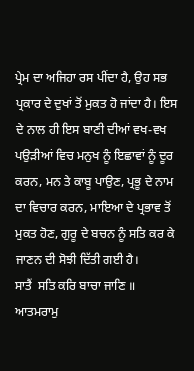ਪ੍ਰੇਮ ਦਾ ਅਜਿਹਾ ਰਸ ਪੀਂਦਾ ਹੈ, ਉਹ ਸਭ ਪ੍ਰਕਾਰ ਦੇ ਦੁਖਾਂ ਤੋਂ ਮੁਕਤ ਹੋ ਜਾਂਦਾ ਹੈ। ਇਸ ਦੇ ਨਾਲ ਹੀ ਇਸ ਬਾਣੀ ਦੀਆਂ ਵਖ-ਵਖ ਪਉੜੀਆਂ ਵਿਚ ਮਨੁਖ ਨੂੰ ਇਛਾਵਾਂ ਨੂੰ ਦੂਰ ਕਰਨ, ਮਨ ਤੇ ਕਾਬੂ ਪਾਉਣ, ਪ੍ਰਭੂ ਦੇ ਨਾਮ ਦਾ ਵਿਚਾਰ ਕਰਨ, ਮਾਇਆ ਦੇ ਪ੍ਰਭਾਵ ਤੋਂ ਮੁਕਤ ਹੋਣ, ਗੁਰੂ ਦੇ ਬਚਨ ਨੂੰ ਸਤਿ ਕਰ ਕੇ ਜਾਣਨ ਦੀ ਸੋਝੀ ਦਿੱਤੀ ਗਈ ਹੈ।
ਸਾਤੈਂ  ਸਤਿ ਕਰਿ ਬਾਚਾ ਜਾਣਿ ॥
ਆਤਮਰਾਮੁ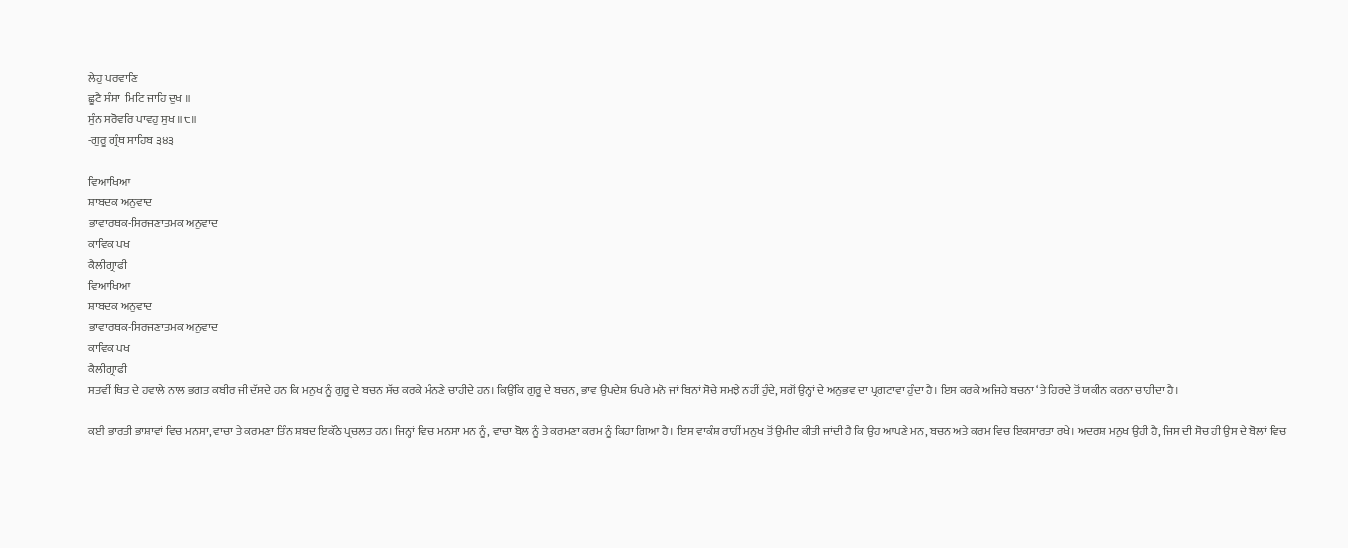ਲੇਹੁ ਪਰਵਾਣਿ
ਛੂਟੈ ਸੰਸਾ  ਮਿਟਿ ਜਾਹਿ ਦੁਖ ॥
ਸੁੰਨ ਸਰੋਵਰਿ ਪਾਵਹੁ ਸੁਖ ॥੮॥
-ਗੁਰੂ ਗ੍ਰੰਥ ਸਾਹਿਬ ੩੪੩

ਵਿਆਖਿਆ
ਸ਼ਾਬਦਕ ਅਨੁਵਾਦ
ਭਾਵਾਰਥਕ-ਸਿਰਜਣਾਤਮਕ ਅਨੁਵਾਦ
ਕਾਵਿਕ ਪਖ
ਕੈਲੀਗ੍ਰਾਫੀ
ਵਿਆਖਿਆ
ਸ਼ਾਬਦਕ ਅਨੁਵਾਦ
ਭਾਵਾਰਥਕ-ਸਿਰਜਣਾਤਮਕ ਅਨੁਵਾਦ
ਕਾਵਿਕ ਪਖ
ਕੈਲੀਗ੍ਰਾਫੀ
ਸਤਵੀਂ ਥਿਤ ਦੇ ਹਵਾਲੇ ਨਾਲ ਭਗਤ ਕਬੀਰ ਜੀ ਦੱਸਦੇ ਹਨ ਕਿ ਮਨੁਖ ਨੂੰ ਗੁਰੂ ਦੇ ਬਚਨ ਸੱਚ ਕਰਕੇ ਮੰਨਣੇ ਚਾਹੀਦੇ ਹਨ। ਕਿਉਂਕਿ ਗੁਰੂ ਦੇ ਬਚਨ, ਭਾਵ ਉਪਦੇਸ਼ ਓਪਰੇ ਮਨੋ ਜਾਂ ਬਿਨਾਂ ਸੋਚੇ ਸਮਝੇ ਨਹੀਂ ਹੁੰਦੇ, ਸਗੋਂ ਉਨ੍ਹਾਂ ਦੇ ਅਨੁਭਵ ਦਾ ਪ੍ਰਗਟਾਵਾ ਹੁੰਦਾ ਹੈ। ਇਸ ਕਰਕੇ ਅਜਿਹੇ ਬਚਨਾ ‘ਤੇ ਹਿਰਦੇ ਤੋਂ ਯਕੀਨ ਕਰਨਾ ਚਾਹੀਦਾ ਹੈ।

ਕਈ ਭਾਰਤੀ ਭਾਸ਼ਾਵਾਂ ਵਿਚ ਮਨਸਾ, ਵਾਚਾ ਤੇ ਕਰਮਣਾ ਤਿੰਨ ਸ਼ਬਦ ਇਕੱਠੇ ਪ੍ਰਚਲਤ ਹਨ। ਜਿਨ੍ਹਾਂ ਵਿਚ ਮਨਸਾ ਮਨ ਨੂੰ, ਵਾਚਾ ਬੋਲ ਨੂੰ ਤੇ ਕਰਮਣਾ ਕਰਮ ਨੂੰ ਕਿਹਾ ਗਿਆ ਹੈ। ਇਸ ਵਾਕੰਸ਼ ਰਾਹੀਂ ਮਨੁਖ ਤੋਂ ਉਮੀਦ ਕੀਤੀ ਜਾਂਦੀ ਹੈ ਕਿ ਉਹ ਆਪਣੇ ਮਨ, ਬਚਨ ਅਤੇ ਕਰਮ ਵਿਚ ਇਕਸਾਰਤਾ ਰਖੇ। ਅਦਰਸ਼ ਮਨੁਖ ਉਹੀ ਹੈ, ਜਿਸ ਦੀ ਸੋਚ ਹੀ ਉਸ ਦੇ ਬੋਲਾਂ ਵਿਚ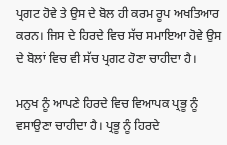ਪ੍ਰਗਟ ਹੋਵੇ ਤੇ ਉਸ ਦੇ ਬੋਲ ਹੀ ਕਰਮ ਰੂਪ ਅਖਤਿਆਰ ਕਰਨ। ਜਿਸ ਦੇ ਹਿਰਦੇ ਵਿਚ ਸੱਚ ਸਮਾਇਆ ਹੋਵੇ ਉਸ ਦੇ ਬੋਲਾਂ ਵਿਚ ਵੀ ਸੱਚ ਪ੍ਰਗਟ ਹੋਣਾ ਚਾਹੀਦਾ ਹੈ।

ਮਨੁਖ ਨੂੰ ਆਪਣੇ ਹਿਰਦੇ ਵਿਚ ਵਿਆਪਕ ਪ੍ਰਭੂ ਨੂੰ ਵਸਾਉਣਾ ਚਾਹੀਦਾ ਹੈ। ਪ੍ਰਭੂ ਨੂੰ ਹਿਰਦੇ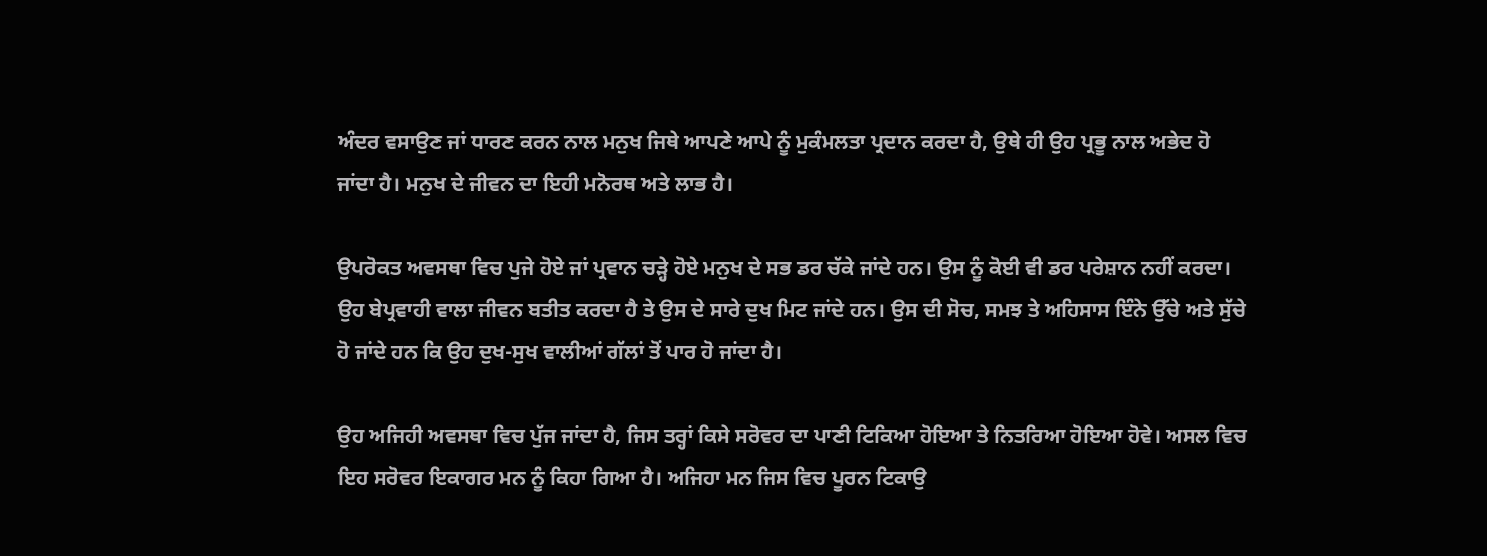ਅੰਦਰ ਵਸਾਉਣ ਜਾਂ ਧਾਰਣ ਕਰਨ ਨਾਲ ਮਨੁਖ ਜਿਥੇ ਆਪਣੇ ਆਪੇ ਨੂੰ ਮੁਕੰਮਲਤਾ ਪ੍ਰਦਾਨ ਕਰਦਾ ਹੈ, ਉਥੇ ਹੀ ਉਹ ਪ੍ਰਭੂ ਨਾਲ ਅਭੇਦ ਹੋ ਜਾਂਦਾ ਹੈ। ਮਨੁਖ ਦੇ ਜੀਵਨ ਦਾ ਇਹੀ ਮਨੋਰਥ ਅਤੇ ਲਾਭ ਹੈ।

ਉਪਰੋਕਤ ਅਵਸਥਾ ਵਿਚ ਪੁਜੇ ਹੋਏ ਜਾਂ ਪ੍ਰਵਾਨ ਚੜ੍ਹੇ ਹੋਏ ਮਨੁਖ ਦੇ ਸਭ ਡਰ ਚੱਕੇ ਜਾਂਦੇ ਹਨ। ਉਸ ਨੂੰ ਕੋਈ ਵੀ ਡਰ ਪਰੇਸ਼ਾਨ ਨਹੀਂ ਕਰਦਾ। ਉਹ ਬੇਪ੍ਰਵਾਹੀ ਵਾਲਾ ਜੀਵਨ ਬਤੀਤ ਕਰਦਾ ਹੈ ਤੇ ਉਸ ਦੇ ਸਾਰੇ ਦੁਖ ਮਿਟ ਜਾਂਦੇ ਹਨ। ਉਸ ਦੀ ਸੋਚ, ਸਮਝ ਤੇ ਅਹਿਸਾਸ ਇੰਨੇ ਉੱਚੇ ਅਤੇ ਸੁੱਚੇ ਹੋ ਜਾਂਦੇ ਹਨ ਕਿ ਉਹ ਦੁਖ-ਸੁਖ ਵਾਲੀਆਂ ਗੱਲਾਂ ਤੋਂ ਪਾਰ ਹੋ ਜਾਂਦਾ ਹੈ।

ਉਹ ਅਜਿਹੀ ਅਵਸਥਾ ਵਿਚ ਪੁੱਜ ਜਾਂਦਾ ਹੈ, ਜਿਸ ਤਰ੍ਹਾਂ ਕਿਸੇ ਸਰੋਵਰ ਦਾ ਪਾਣੀ ਟਿਕਿਆ ਹੋਇਆ ਤੇ ਨਿਤਰਿਆ ਹੋਇਆ ਹੋਵੇ। ਅਸਲ ਵਿਚ ਇਹ ਸਰੋਵਰ ਇਕਾਗਰ ਮਨ ਨੂੰ ਕਿਹਾ ਗਿਆ ਹੈ। ਅਜਿਹਾ ਮਨ ਜਿਸ ਵਿਚ ਪੂਰਨ ਟਿਕਾਉ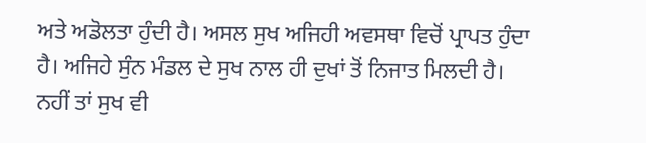ਅਤੇ ਅਡੋਲਤਾ ਹੁੰਦੀ ਹੈ। ਅਸਲ ਸੁਖ ਅਜਿਹੀ ਅਵਸਥਾ ਵਿਚੋਂ ਪ੍ਰਾਪਤ ਹੁੰਦਾ ਹੈ। ਅਜਿਹੇ ਸੁੰਨ ਮੰਡਲ ਦੇ ਸੁਖ ਨਾਲ ਹੀ ਦੁਖਾਂ ਤੋਂ ਨਿਜਾਤ ਮਿਲਦੀ ਹੈ। ਨਹੀਂ ਤਾਂ ਸੁਖ ਵੀ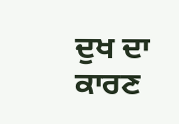ਦੁਖ ਦਾ ਕਾਰਣ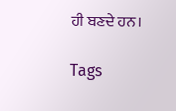ਹੀ ਬਣਦੇ ਹਨ।

Tags